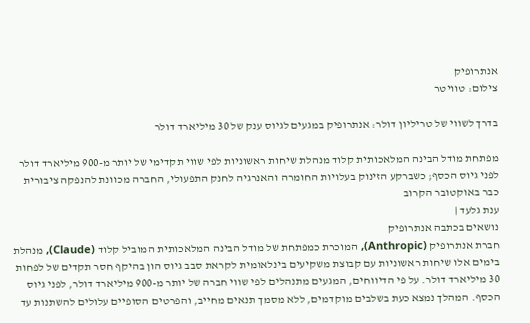אנתרופיק
צילום: טוויטר

בדרך לשווי של טריליון דולר: אנתרופיק במגעים לגיוס ענק של 30 מיליארד דולר

מפתחת מודל הבינה המלאכותית קלוד מנהלת שיחות ראשוניות לפי שווי תקדימי של יותר מ-900 מיליארד דולר לפני גיוס הכסף; כשברקע הזינוק בעלויות החומרה והאנרגיה לחנק התפעולי, החברה מכוונת להנפקה ציבורית כבר באוקטובר הקרוב
ענת גלעד |
נושאים בכתבה אנתרופיק
חברת אנתרופיק (Anthropic), המוכרת כמפתחת של מודל הבינה המלאכותית המוביל קלוד (Claude), מנהלת בימים אלו שיחות ראשוניות עם קבוצת משקיעים בינלאומית לקראת סבב גיוס הון בהיקף חסר תקדים של לפחות 30 מיליארד דולר. על פי הדיווחים, המגעים מתנהלים לפי שווי חברה של יותר מ-900 מיליארד דולר, לפני גיוס הכסף. המהלך נמצא כעת בשלבים מוקדמים, ללא מסמך תנאים מחייב, והפרטים הסופיים עלולים להשתנות עד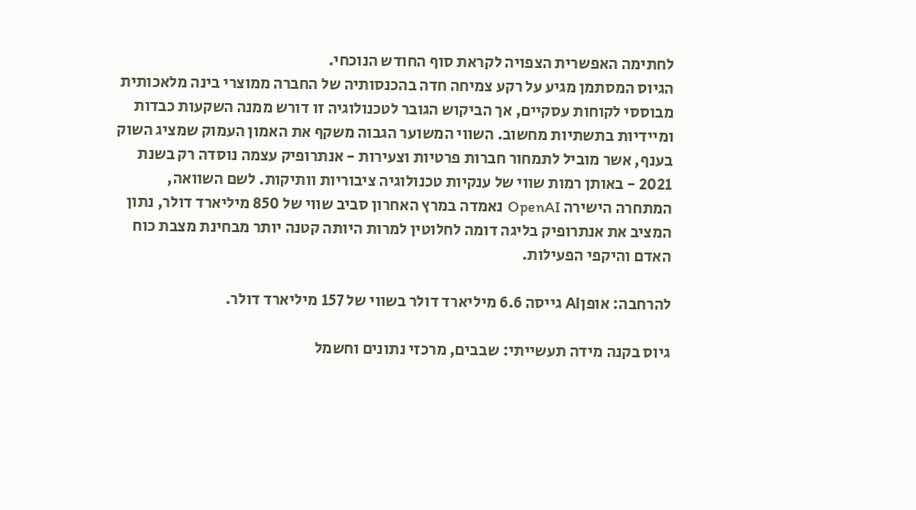לחתימה האפשרית הצפויה לקראת סוף החודש הנוכחי.
הגיוס המסתמן מגיע על רקע צמיחה חדה בהכנסותיה של החברה ממוצרי בינה מלאכותית מבוססי לקוחות עסקיים, אך הביקוש הגובר לטכנולוגיה זו דורש ממנה השקעות כבדות ומיידיות בתשתיות מחשוב. השווי המשוער הגבוה משקף את האמון העמוק שמציג השוק בענף, אשר מוביל לתמחור חברות פרטיות וצעירות - אנתרופיק עצמה נוסדה רק בשנת 2021 - באותן רמות שווי של ענקיות טכנולוגיה ציבוריות וותיקות. לשם השוואה, המתחרה הישירה OpenAI נאמדה במרץ האחרון סביב שווי של 850 מיליארד דולר, נתון המציב את אנתרופיק בליגה דומה לחלוטין למרות היותה קטנה יותר מבחינת מצבת כוח האדם והיקפי הפעילות.

להרחבה: אופןAI גייסה 6.6 מיליארד דולר בשווי של 157 מיליארד דולר.

גיוס בקנה מידה תעשייתי: שבבים, מרכזי נתונים וחשמל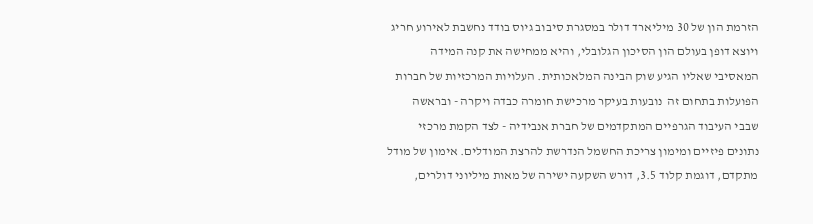הזרמת הון של 30 מיליארד דולר במסגרת סיבוב גיוס בודד נחשבת לאירוע חריג ויוצא דופן בעולם הון הסיכון הגלובלי, והיא ממחישה את קנה המידה המאסיבי שאליו הגיע שוק הבינה המלאכותית. העלויות המרכזיות של חברות הפועלות בתחום זה  נובעות בעיקר מרכישת חומרה כבדה ויקרה - ובראשה שבבי העיבוד הגרפיים המתקדמים של חברת אנבידיה - לצד הקמת מרכזי נתונים פיזיים ומימון צריכת החשמל הנדרשת להרצת המודלים. אימון של מודל מתקדם, דוגמת קלוד 3.5, דורש השקעה ישירה של מאות מיליוני דולרים,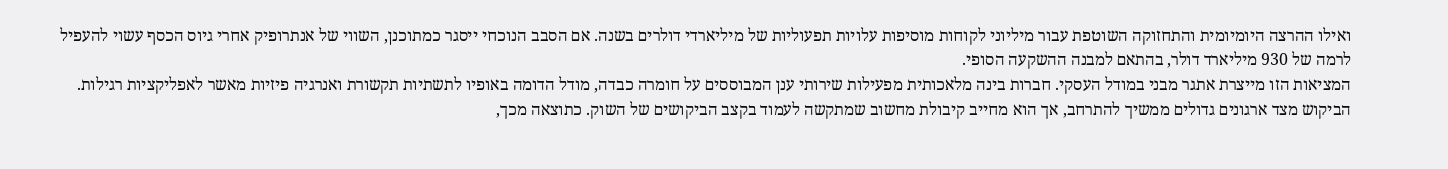ואילו ההרצה היומיומית והתחזוקה השוטפת עבור מיליוני לקוחות מוסיפות עלויות תפעוליות של מיליארדי דולרים בשנה. אם הסבב הנוכחי ייסגר כמתוכנן, השווי של אנתרופיק אחרי גיוס הכסף עשוי להעפיל לרמה של 930 מיליארד דולר, בהתאם למבנה ההשקעה הסופי.
המציאות הזו מייצרת אתגר מבני במודל העסקי. חברות בינה מלאכותית מפעילות שירותי ענן המבוססים על חומרה כבדה, מודל הדומה באופיו לתשתיות תקשורת ואנרגיה פיזיות מאשר לאפליקציות רגילות. הביקוש מצד ארגונים גדולים ממשיך להתרחב, אך הוא מחייב קיבולת מחשוב שמתקשה לעמוד בקצב הביקושים של השוק. כתוצאה מכך,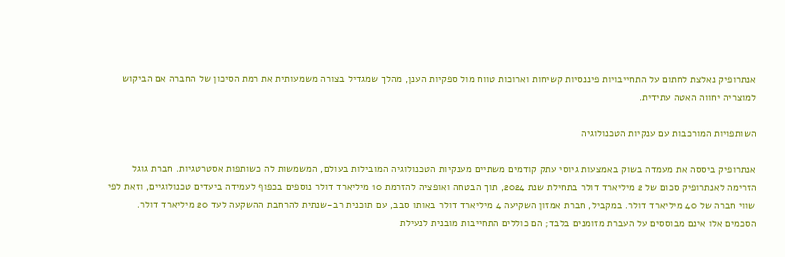אנתרופיק נאלצת לחתום על התחייבויות פיננסיות קשיחות וארוכות טווח מול ספקיות הענן, מהלך שמגדיל בצורה משמעותית את רמת הסיכון של החברה אם הביקוש למוצריה יחווה האטה עתידית.

השותפויות המורכבות עם ענקיות הטכנולוגיה

אנתרופיק ביססה את מעמדה בשוק באמצעות גיוסי עתק קודמים משתיים מענקיות הטכנולוגיה המובילות בעולם, המשמשות לה כשותפות אסטרטגיות. חברת גוגל הזרימה לאנתרופיק סכום של 2 מיליארד דולר בתחילת שנת 2024, תוך הבטחה ואופציה להזרמת 10 מיליארד דולר נוספים בכפוף לעמידה ביעדים טכנולוגיים, וזאת לפי שווי חברה של 40 מיליארד דולר. במקביל, חברת אמזון השקיעה 4 מיליארד דולר באותו סבב, עם תוכנית רב-שנתית להרחבת ההשקעה לעד 20 מיליארד דולר.
הסכמים אלו אינם מבוססים על העברת מזומנים בלבד; הם כוללים התחייבות מובנית לנעילת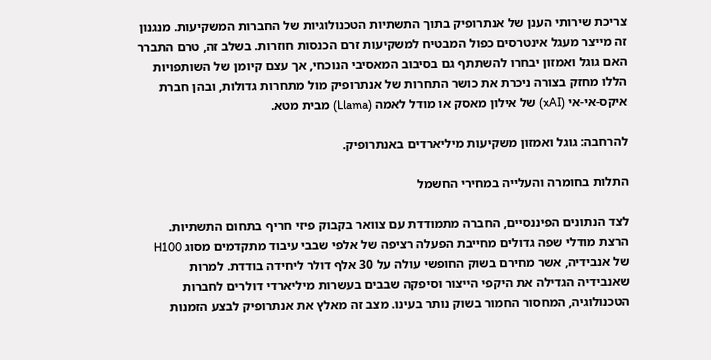צריכת שירותי הענן של אנתרופיק בתוך התשתיות הטכנולוגיות של החברות המשקיעות. מנגנון זה מייצר מעגל אינטרסים כפול המבטיח למשקיעות זרם הכנסות חוזרות. בשלב זה, טרם התברר האם גוגל ואמזון יבחרו להשתתף גם בסיבוב המאסיבי הנוכחי, אך עצם קיומן של השותפויות הללו מחזק בצורה ניכרת את כושר התחרות של אנתרופיק מול מתחרות גדולות, ובהן חברת איקס-אי-אי (xAI) של אילון מאסק או מודל לאמה (Llama) מבית מטא.

להרחבה: גוגל ואמזון משקיעות מיליארדים באנתרופיק.

התלות בחומרה והעלייה במחירי החשמל

לצד הנתונים הפיננסיים, החברה מתמודדת עם צוואר בקבוק פיזי חריף בתחום התשתיות. הרצת מודלי שפה גדולים מחייבת הפעלה רציפה של אלפי שבבי עיבוד מתקדמים מסוג H100 של אנבידיה, אשר מחירם בשוק החופשי עולה על 30 אלף דולר ליחידה בודדת. למרות שאנבידיה הגדילה את היקפי הייצור וסיפקה שבבים בעשרות מיליארדי דולרים לחברות הטכנולוגיה, המחסור החמור בשוק נותר בעינו. מצב זה מאלץ את אנתרופיק לבצע הזמנות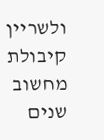ולשריין קיבולת מחשוב שנים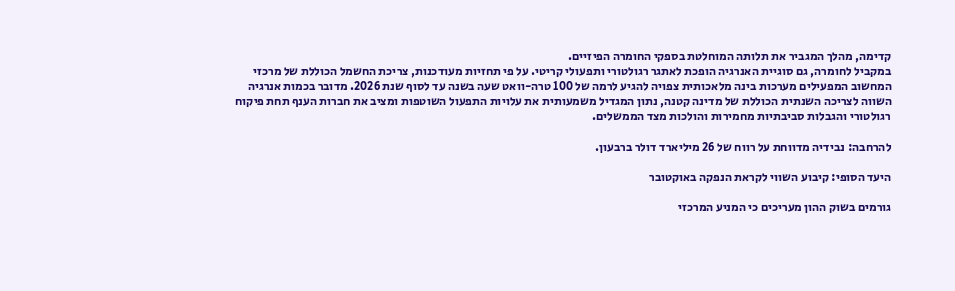קדימה, מהלך המגביר את תלותה המוחלטת בספקי החומרה הפיזיים.
במקביל לחומרה, גם סוגיית האנרגיה הופכת לאתגר רגולטורי ותפעולי קריטי. על פי תחזיות מעודכנות, צריכת החשמל הכוללת של מרכזי המחשוב המפעילים מערכות בינה מלאכותית צפויה להגיע לרמה של 100 טרה-וואט שעה בשנה עד לסוף שנת 2026. מדובר בכמות אנרגיה השווה לצריכה השנתית הכוללת של מדינה קטנה, נתון המגדיל משמעותית את עלויות התפעול השוטפות ומציב את חברות הענף תחת פיקוח רגולטורי והגבלות סביבתיות מחמירות והולכות מצד הממשלים.

להרחבה: נבידיה מדווחת על רווח של 26 מיליארד דולר ברבעון.

היעד הסופי: קיבוע השווי לקראת הנפקה באוקטובר

גורמים בשוק ההון מעריכים כי המניע המרכזי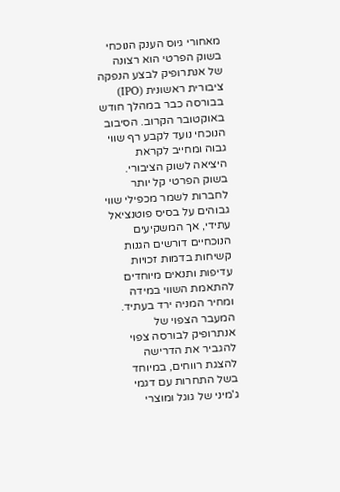מאחורי גיוס הענק הנוכחי בשוק הפרטי הוא רצונה של אנתרופיק לבצע הנפקה ציבורית ראשונית (IPO) בבורסה כבר במהלך חודש באוקטובר הקרוב. הסיבוב הנוכחי נועד לקבע רף שווי גבוה ומחייב לקראת היציאה לשוק הציבורי. בשוק הפרטי קל יותר לחברות לשמר מכפילי שווי גבוהים על בסיס פוטנציאל עתידי, אך המשקיעים הנוכחיים דורשים הגנות קשיחות בדמות זכויות עדיפות ותנאים מיוחדים להתאמת השווי במידה ומחיר המניה ירד בעתיד.
המעבר הצפוי של אנתרופיק לבורסה צפוי להגביר את הדרישה להצגת רווחים, במיוחד בשל התחרות עם דגמי ג'מיני של גוגל ומוצרי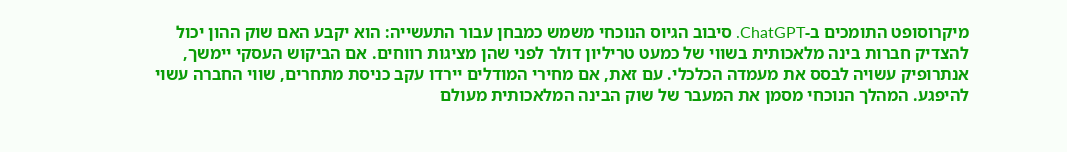מיקרוסופט התומכים ב-ChatGPT. סיבוב הגיוס הנוכחי משמש כמבחן עבור התעשייה: הוא יקבע האם שוק ההון יכול להצדיק חברות בינה מלאכותית בשווי של כמעט טריליון דולר לפני שהן מציגות רווחים. אם הביקוש העסקי יימשך, אנתרופיק עשויה לבסס את מעמדה הכלכלי. עם זאת, אם מחירי המודלים יירדו עקב כניסת מתחרים, שווי החברה עשוי להיפגע. המהלך הנוכחי מסמן את המעבר של שוק הבינה המלאכותית מעולם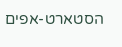הסטארט-אפים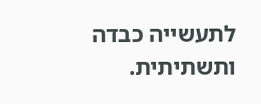לתעשייה כבדה ותשתיתית.